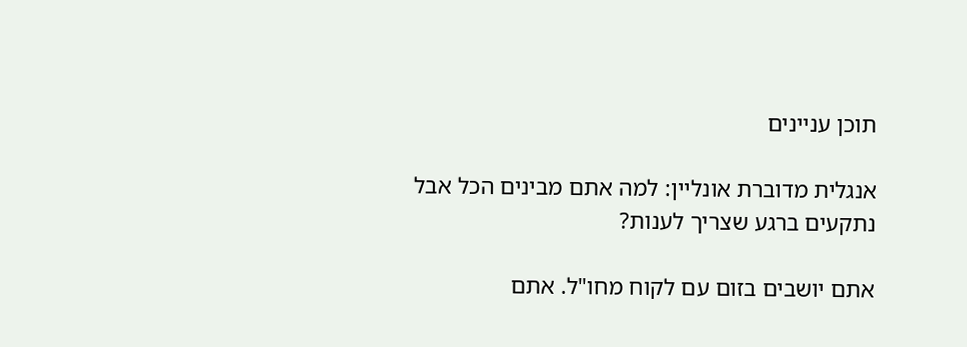תוכן עניינים

אנגלית מדוברת אונליין: למה אתם מבינים הכל אבל נתקעים ברגע שצריך לענות?

אתם יושבים בזום עם לקוח מחו"ל. אתם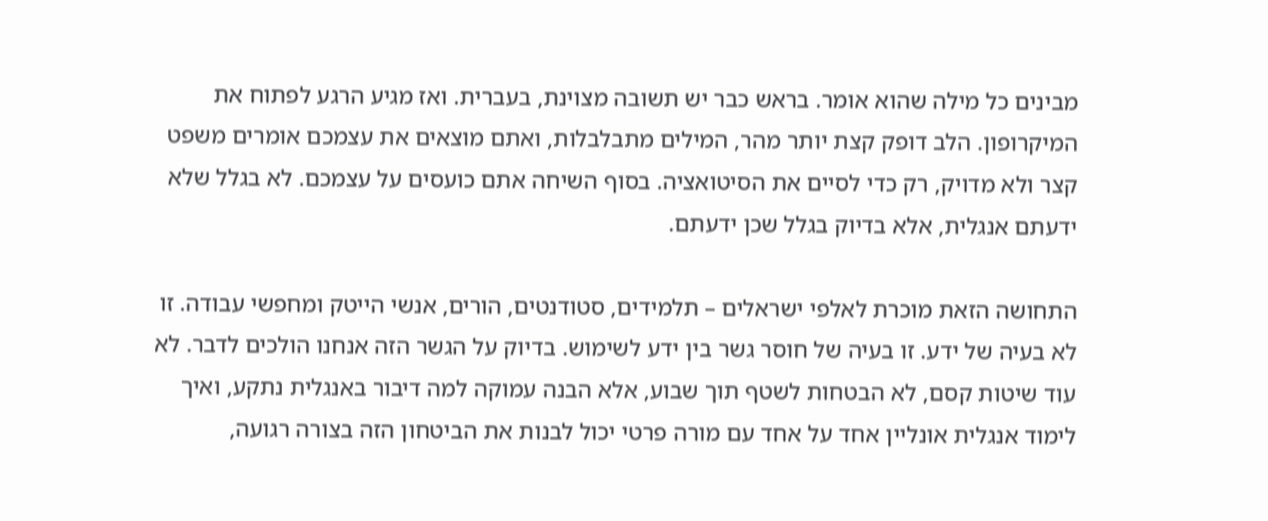מבינים כל מילה שהוא אומר. בראש כבר יש תשובה מצוינת, בעברית. ואז מגיע הרגע לפתוח את המיקרופון. הלב דופק קצת יותר מהר, המילים מתבלבלות, ואתם מוצאים את עצמכם אומרים משפט קצר ולא מדויק, רק כדי לסיים את הסיטואציה. בסוף השיחה אתם כועסים על עצמכם. לא בגלל שלא ידעתם אנגלית, אלא בדיוק בגלל שכן ידעתם.

התחושה הזאת מוכרת לאלפי ישראלים – תלמידים, סטודנטים, הורים, אנשי הייטק ומחפשי עבודה. זו לא בעיה של ידע. זו בעיה של חוסר גשר בין ידע לשימוש. בדיוק על הגשר הזה אנחנו הולכים לדבר. לא עוד שיטות קסם, לא הבטחות לשטף תוך שבוע, אלא הבנה עמוקה למה דיבור באנגלית נתקע, ואיך לימוד אנגלית אונליין אחד על אחד עם מורה פרטי יכול לבנות את הביטחון הזה בצורה רגועה,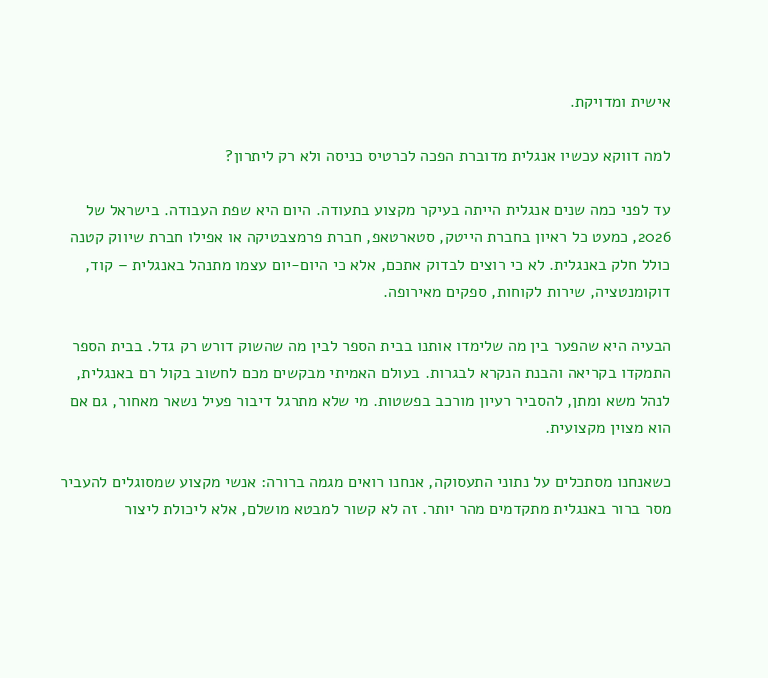אישית ומדויקת.

למה דווקא עכשיו אנגלית מדוברת הפכה לכרטיס כניסה ולא רק ליתרון?

עד לפני כמה שנים אנגלית הייתה בעיקר מקצוע בתעודה. היום היא שפת העבודה. בישראל של 2026, כמעט כל ראיון בחברת הייטק, סטארטאפ, חברת פרמצבטיקה או אפילו חברת שיווק קטנה כולל חלק באנגלית. לא כי רוצים לבדוק אתכם, אלא כי היום-יום עצמו מתנהל באנגלית – קוד, דוקומנטציה, שירות לקוחות, ספקים מאירופה.

הבעיה היא שהפער בין מה שלימדו אותנו בבית הספר לבין מה שהשוק דורש רק גדל. בבית הספר התמקדו בקריאה והבנת הנקרא לבגרות. בעולם האמיתי מבקשים מכם לחשוב בקול רם באנגלית, לנהל משא ומתן, להסביר רעיון מורכב בפשטות. מי שלא מתרגל דיבור פעיל נשאר מאחור, גם אם הוא מצוין מקצועית.

כשאנחנו מסתכלים על נתוני התעסוקה, אנחנו רואים מגמה ברורה: אנשי מקצוע שמסוגלים להעביר מסר ברור באנגלית מתקדמים מהר יותר. זה לא קשור למבטא מושלם, אלא ליכולת ליצור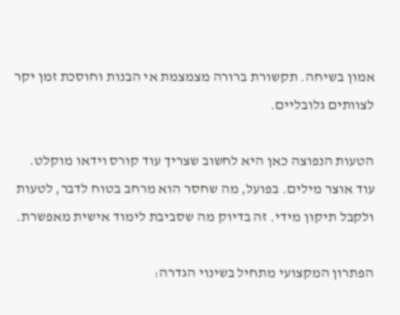אמון בשיחה. תקשורת ברורה מצמצמת אי הבנות וחוסכת זמן יקר לצוותים גלובליים.

הטעות הנפוצה כאן היא לחשוב שצריך עוד קורס וידאו מוקלט. עוד אוצר מילים. בפועל, מה שחסר הוא מרחב בטוח לדבר, לטעות ולקבל תיקון מידי. זה בדיוק מה שסביבת לימוד אישית מאפשרת.

הפתרון המקצועי מתחיל בשינוי הגדרה: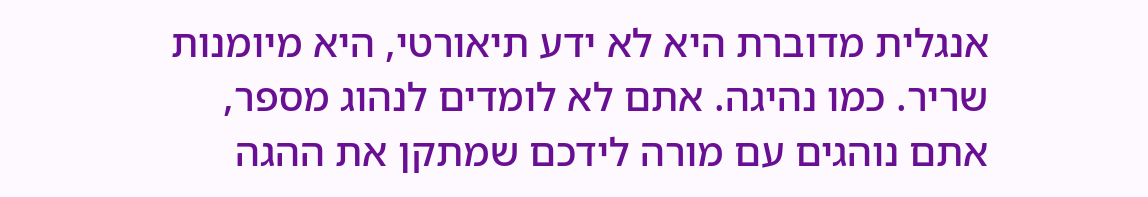אנגלית מדוברת היא לא ידע תיאורטי, היא מיומנות שריר. כמו נהיגה. אתם לא לומדים לנהוג מספר, אתם נוהגים עם מורה לידכם שמתקן את ההגה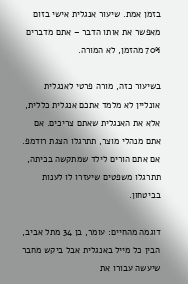בזמן אמת. שיעור אנגלית אישי בזום מאפשר את אותו הדבר – אתם מדברים 70% מהזמן, לא המורה.

בשיעור כזה, מורה פרטי לאנגלית אונליין לא מלמד אתכם אנגלית כללית, אלא את האנגלית שאתם צריכים. אם אתם מנהלי מוצר, תתרגלו הצגת רודמפ. אם אתם הורים לילד שמתקשה בכיתה, תתרגלו משפטים שיעזרו לו לענות בביטחון.

דוגמה מהחיים: עומר, בן 34 מתל אביב, הבין כל מייל באנגלית אבל ביקש מחבר שיעשה עבורו את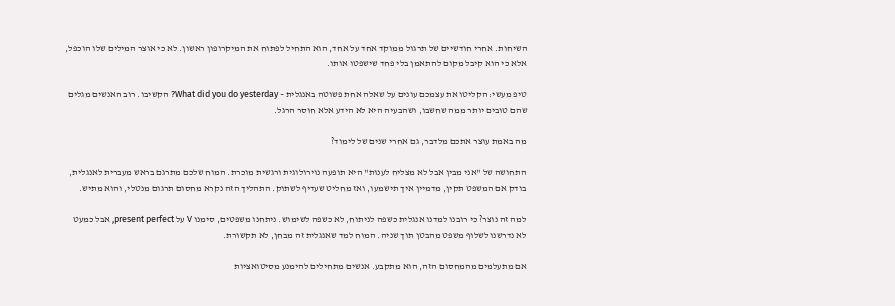השיחות. אחרי חודשיים של תרגול ממוקד אחד על אחד, הוא התחיל לפתוח את המיקרופון ראשון. לא כי אוצר המילים שלו הוכפל, אלא כי הוא קיבל מקום להתאמן בלי פחד שישפטו אותו.

טיפ מעשי: הקליטו את עצמכם עונים על שאלה אחת פשוטה באנגלית – What did you do yesterday? הקשיבו. רוב האנשים מגלים שהם טובים יותר ממה שחשבו, ושהבעיה היא לא הידע אלא חוסר הרגל.

מה באמת עוצר אתכם מלדבר, גם אחרי שנים של לימוד?

התחושה של "אני מבין אבל לא מצליח לענות" היא תופעה נוירולוגית ורגשית מוכרת. המוח שלכם מתרגם בראש מעברית לאנגלית, בודק אם המשפט תקין, מדמיין איך תישמעו, ואז מחליט שעדיף לשתוק. התהליך הזה נקרא מחסום תרגום מנטלי, והוא מתיש.

למה זה נוצר? כי רובנו למדנו אנגלית כשפה לניתוח, לא כשפה לשימוש. ניתחנו משפטים, סימנו V על present perfect, אבל כמעט לא נדרשנו לשלוף משפט מהבטן תוך שניה. המוח למד שאנגלית זה מבחן, לא תקשורת.

אם מתעלמים מהמחסום הזה, הוא מתקבע. אנשים מתחילים להימנע מסיטואציות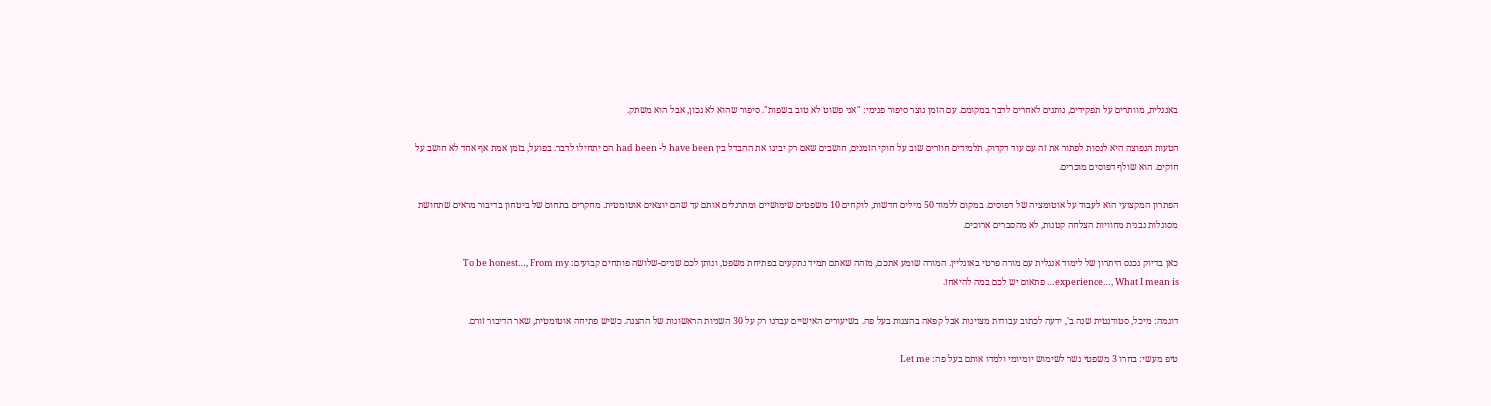באנגלית, מוותרים על תפקידים, נותנים לאחרים לדבר במקומם. עם הזמן נוצר סיפור פנימי: "אני פשוט לא טוב בשפות". סיפור שהוא לא נכון, אבל הוא משתק.

הטעות הנפוצה היא לנסות לפתור את זה עם עוד דקדוק. תלמידים חוזרים שוב על חוקי הזמנים, חושבים שאם רק יבינו את ההבדל בין have been ל- had been הם יתחילו לדבר. בפועל, בזמן אמת אף אחד לא חושב על חוקים. הוא שולף דפוסים מוכרים.

הפתרון המקצועי הוא לעבוד על אוטומציה של דפוסים. במקום ללמוד 50 מילים חדשות, לוקחים 10 משפטים שימושיים ומתרגלים אותם עד שהם יוצאים אוטומטית. מחקרים בתחום של ביטחון בדיבור מראים שתחושת מסוגלות נבנית מחוויות הצלחה קטנות, לא מהסברים ארוכים.

כאן בדיוק נכנס היתרון של לימוד אנגלית עם מורה פרטי באונליין. המורה שומע אתכם, מזהה שאתם תמיד נתקעים בפתיחת משפט, ונותן לכם שניים-שלושה פותחים קבועים: To be honest…, From my experience…, What I mean is… פתאום יש לכם במה להיאחז.

דוגמה: מיכל, סטודנטית שנה ב', ידעה לכתוב עבודות מצוינות אבל קפאה בהצגות בעל פה. בשיעורים האישיים עבדנו רק על 30 השניות הראשונות של ההצגה. כשיש פתיחה אוטומטית, שאר הדיבור זורם.

טיפ מעשי: בחרו 3 משפטי גשר לשימוש יומיומי ולמדו אותם בעל פה: Let me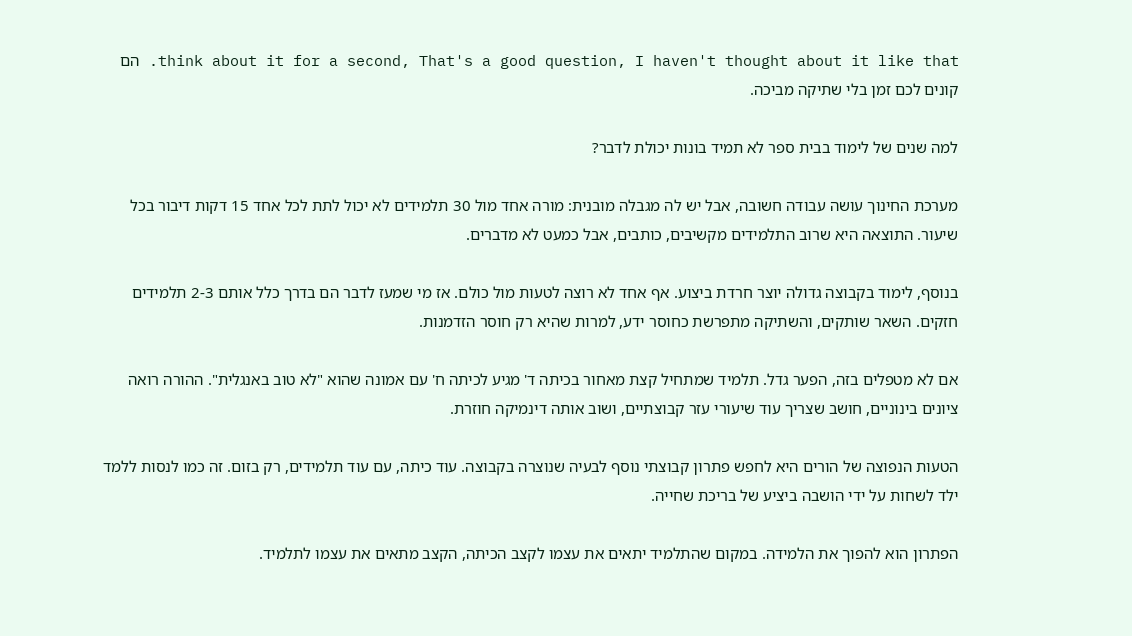think about it for a second, That's a good question, I haven't thought about it like that. הם קונים לכם זמן בלי שתיקה מביכה.

למה שנים של לימוד בבית ספר לא תמיד בונות יכולת לדבר?

מערכת החינוך עושה עבודה חשובה, אבל יש לה מגבלה מובנית: מורה אחד מול 30 תלמידים לא יכול לתת לכל אחד 15 דקות דיבור בכל שיעור. התוצאה היא שרוב התלמידים מקשיבים, כותבים, אבל כמעט לא מדברים.

בנוסף, לימוד בקבוצה גדולה יוצר חרדת ביצוע. אף אחד לא רוצה לטעות מול כולם. אז מי שמעז לדבר הם בדרך כלל אותם 2-3 תלמידים חזקים. השאר שותקים, והשתיקה מתפרשת כחוסר ידע, למרות שהיא רק חוסר הזדמנות.

אם לא מטפלים בזה, הפער גדל. תלמיד שמתחיל קצת מאחור בכיתה ד' מגיע לכיתה ח' עם אמונה שהוא "לא טוב באנגלית". ההורה רואה ציונים בינוניים, חושב שצריך עוד שיעורי עזר קבוצתיים, ושוב אותה דינמיקה חוזרת.

הטעות הנפוצה של הורים היא לחפש פתרון קבוצתי נוסף לבעיה שנוצרה בקבוצה. עוד כיתה, עם עוד תלמידים, רק בזום. זה כמו לנסות ללמד ילד לשחות על ידי הושבה ביציע של בריכת שחייה.

הפתרון הוא להפוך את הלמידה. במקום שהתלמיד יתאים את עצמו לקצב הכיתה, הקצב מתאים את עצמו לתלמיד.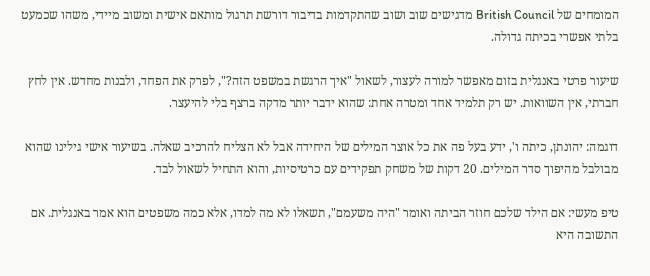המומחים של British Council מדגישים שוב ושוב שהתקדמות בדיבור דורשת תרגול מותאם אישית ומשוב מיידי, משהו שכמעט בלתי אפשרי בכיתה גדולה.

שיעור פרטי באנגלית בזום מאפשר למורה לעצור, לשאול "איך הרגשת במשפט הזה?", לפרק את הפחד, ולבנות מחדש. אין לחץ חברתי, אין השוואות. יש רק תלמיד אחד ומטרה אחת: שהוא ידבר יותר מדקה ברצף בלי להיעצר.

דוגמה: יהונתן, כיתה ו', ידע בעל פה את כל אוצר המילים של היחידה אבל לא הצליח להרכיב שאלה. בשיעור אישי גילינו שהוא מבולבל מהיפוך סדר המילים. 20 דקות של משחק תפקידים עם כרטיסיות, והוא התחיל לשאול לבד.

טיפ מעשי: אם הילד שלכם חוזר הביתה ואומר "היה משעמם", תשאלו לא מה למדו, אלא כמה משפטים הוא אמר באנגלית. אם התשובה היא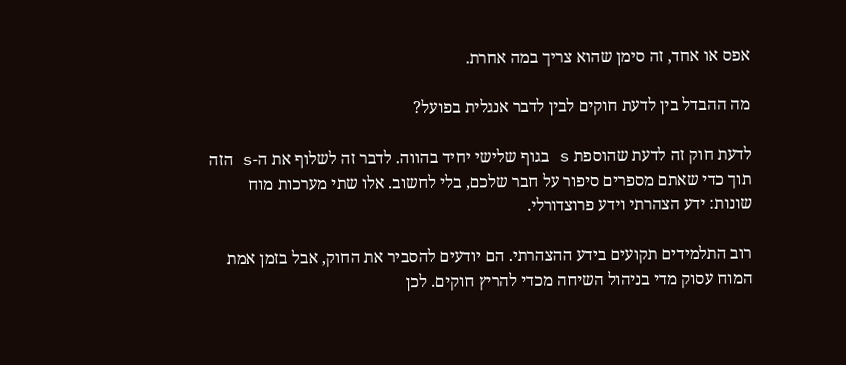אפס או אחד, זה סימן שהוא צריך במה אחרת.

מה ההבדל בין לדעת חוקים לבין לדבר אנגלית בפועל?

לדעת חוק זה לדעת שהוספת s בגוף שלישי יחיד בהווה. לדבר זה לשלוף את ה-s הזה תוך כדי שאתם מספרים סיפור על חבר שלכם, בלי לחשוב. אלו שתי מערכות מוח שונות: ידע הצהרתי וידע פרוצדורלי.

רוב התלמידים תקועים בידע ההצהרתי. הם יודעים להסביר את החוק, אבל בזמן אמת המוח עסוק מדי בניהול השיחה מכדי להריץ חוקים. לכן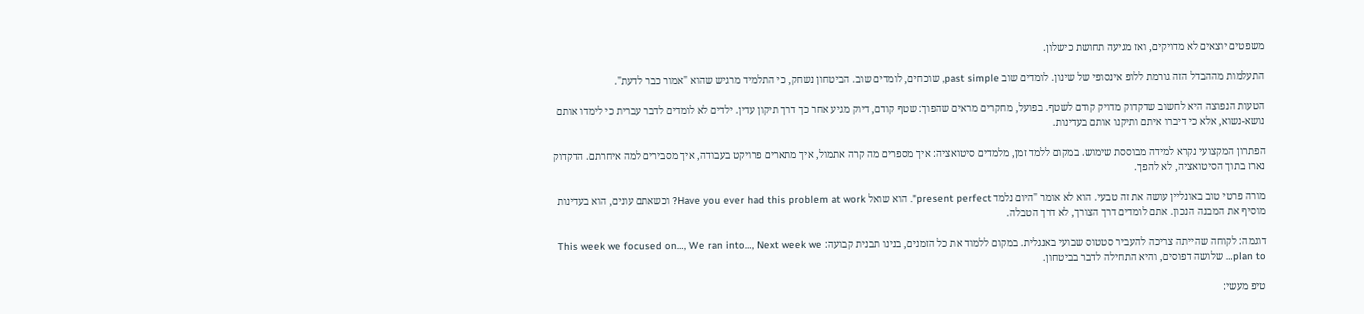משפטים יוצאים לא מדויקים, ואז מגיעה תחושת כישלון.

התעלמות מההבדל הזה גורמת ללופ אינסופי של שינון. לומדים שוב past simple, שוכחים, לומדים שוב. הביטחון נשחק, כי התלמיד מרגיש שהוא "אמור כבר לדעת".

הטעות הנפוצה היא לחשוב שדקדוק מדויק קודם לשטף. בפועל, מחקרים מראים שהפוך: שטף קודם, דיוק מגיע אחר כך דרך תיקון עדין. ילדים לא לומדים לדבר עברית כי לימדו אותם נושא-נשוא, אלא כי דיברו איתם ותיקנו אותם בעדינות.

הפתרון המקצועי נקרא למידה מבוססת שימוש. במקום ללמד זמן, מלמדים סיטואציה: איך מספרים מה קרה אתמול, איך מתארים פרויקט בעבודה, איך מסבירים למה איחרתם. הדקדוק נארז בתוך הסיטואציה, לא להפך.

מורה פרטי טוב באונליין עושה את זה טבעי. הוא לא אומר "היום נלמד present perfect". הוא שואל Have you ever had this problem at work? וכשאתם עונים, הוא בעדינות מוסיף את המבנה הנכון. אתם לומדים דרך הצורך, לא דרך הטבלה.

דוגמה: לקוחה שהייתה צריכה להעביר סטטוס שבועי באנגלית. במקום ללמוד את כל הזמנים, בנינו תבנית קבועה: This week we focused on…, We ran into…, Next week we plan to… שלושה דפוסים, והיא התחילה לדבר בביטחון.

טיפ מעשי: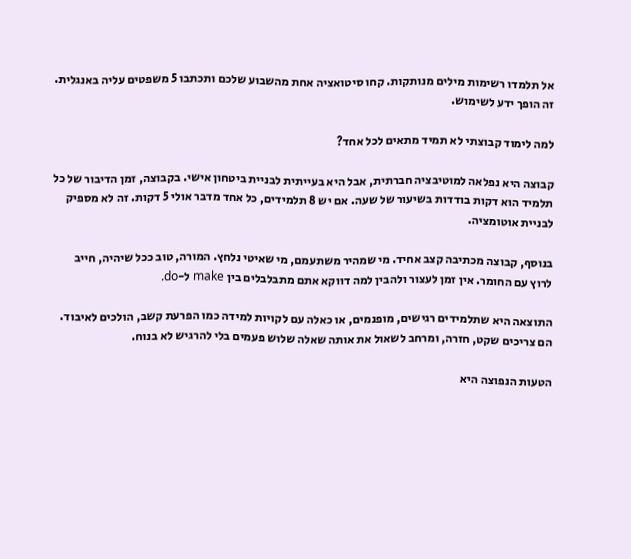אל תלמדו רשימות מילים מנותקות. קחו סיטואציה אחת מהשבוע שלכם ותכתבו 5 משפטים עליה באנגלית. זה הופך ידע לשימוש.

למה לימוד קבוצתי לא תמיד מתאים לכל אחד?

קבוצה היא נפלאה למוטיבציה חברתית, אבל היא בעייתית לבניית ביטחון אישי. בקבוצה, זמן הדיבור של כל תלמיד הוא דקות בודדות בשיעור של שעה. אם יש 8 תלמידים, כל אחד מדבר אולי 5 דקות. זה לא מספיק לבניית אוטומציה.

בנוסף, קבוצה מכתיבה קצב אחיד. מי שמהיר משתעמם, מי שאיטי נלחץ. המורה, טוב ככל שיהיה, חייב לרוץ עם החומר. אין זמן לעצור ולהבין למה דווקא אתם מתבלבלים בין make ל-do.

התוצאה היא שתלמידים רגישים, מופנמים, או כאלה עם לקויות למידה כמו הפרעת קשב, הולכים לאיבוד. הם צריכים שקט, חזרה, ומרחב לשאול את אותה שאלה שלוש פעמים בלי להרגיש לא בנוח.

הטעות הנפוצה היא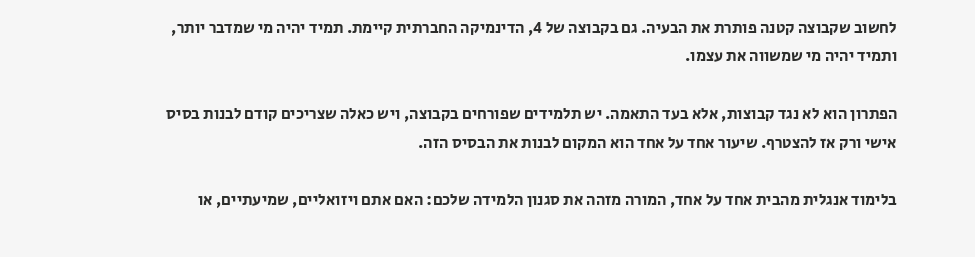לחשוב שקבוצה קטנה פותרת את הבעיה. גם בקבוצה של 4, הדינמיקה החברתית קיימת. תמיד יהיה מי שמדבר יותר, ותמיד יהיה מי שמשווה את עצמו.

הפתרון הוא לא נגד קבוצות, אלא בעד התאמה. יש תלמידים שפורחים בקבוצה, ויש כאלה שצריכים קודם לבנות בסיס אישי ורק אז להצטרף. שיעור אחד על אחד הוא המקום לבנות את הבסיס הזה.

בלימוד אנגלית מהבית אחד על אחד, המורה מזהה את סגנון הלמידה שלכם: האם אתם ויזואליים, שמיעתיים, או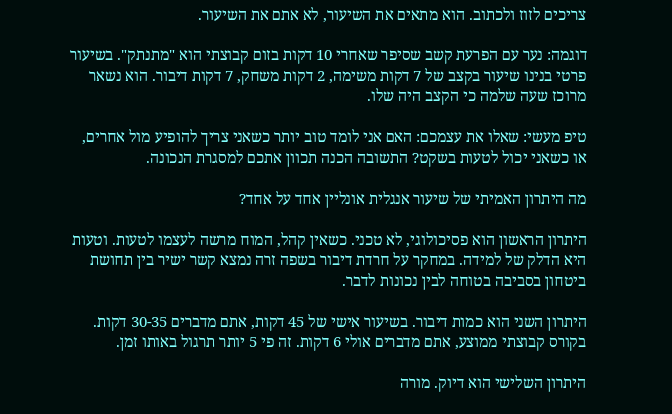צריכים לזוז ולכתוב. הוא מתאים את השיעור, לא אתם את השיעור.

דוגמה: נער עם הפרעת קשב שסיפר שאחרי 10 דקות בזום קבוצתי הוא "מתנתק". בשיעור פרטי בנינו שיעור בקצב של 7 דקות משימה, 2 דקות משחק, 7 דקות דיבור. הוא נשאר מרוכז שעה שלמה כי הקצב היה שלו.

טיפ מעשי: שאלו את עצמכם: האם אני לומד טוב יותר כשאני צריך להופיע מול אחרים, או כשאני יכול לטעות בשקט? התשובה הכנה תכוון אתכם למסגרת הנכונה.

מה היתרון האמיתי של שיעור אנגלית אונליין אחד על אחד?

היתרון הראשון הוא פסיכולוגי, לא טכני. כשאין קהל, המוח מרשה לעצמו לטעות. וטעות היא הדלק של למידה. במחקר על חרדת דיבור בשפה זרה נמצא קשר ישיר בין תחושת ביטחון בסביבה בטוחה לבין נכונות לדבר.

היתרון השני הוא כמות דיבור. בשיעור אישי של 45 דקות, אתם מדברים 30-35 דקות. בקורס קבוצתי ממוצע, אתם מדברים אולי 6 דקות. זה פי 5 יותר תרגול באותו זמן.

היתרון השלישי הוא דיוק. מורה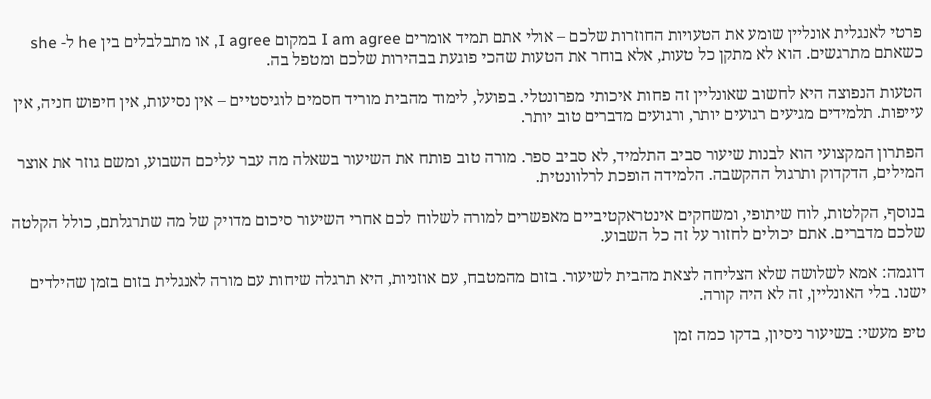פרטי לאנגלית אונליין שומע את הטעויות החוזרות שלכם – אולי אתם תמיד אומרים I am agree במקום I agree, או מתבלבלים בין he ל- she כשאתם מתרגשים. הוא לא מתקן כל טעות, אלא בוחר את הטעות שהכי פוגעת בבהירות שלכם ומטפל בה.

הטעות הנפוצה היא לחשוב שאונליין זה פחות איכותי מפרונטלי. בפועל, לימוד מהבית מוריד חסמים לוגיסטיים – אין נסיעות, אין חיפוש חניה, אין עייפות. תלמידים מגיעים רגועים יותר, ורגועים מדברים טוב יותר.

הפתרון המקצועי הוא לבנות שיעור סביב התלמיד, לא סביב ספר. מורה טוב פותח את השיעור בשאלה מה עבר עליכם השבוע, ומשם גוזר את אוצר המילים, הדקדוק ותרגול ההקשבה. הלמידה הופכת לרלוונטית.

בנוסף, הקלטות, לוח שיתופי, ומשחקים אינטראקטיביים מאפשרים למורה לשלוח לכם אחרי השיעור סיכום מדויק של מה שתרגלתם, כולל הקלטה שלכם מדברים. אתם יכולים לחזור על זה כל השבוע.

דוגמה: אמא לשלושה שלא הצליחה לצאת מהבית לשיעור. בזום מהמטבח, עם אוזניות, היא תרגלה שיחות עם מורה לאנגלית בזום בזמן שהילדים ישנו. בלי האונליין, זה לא היה קורה.

טיפ מעשי: בשיעור ניסיון, בדקו כמה זמן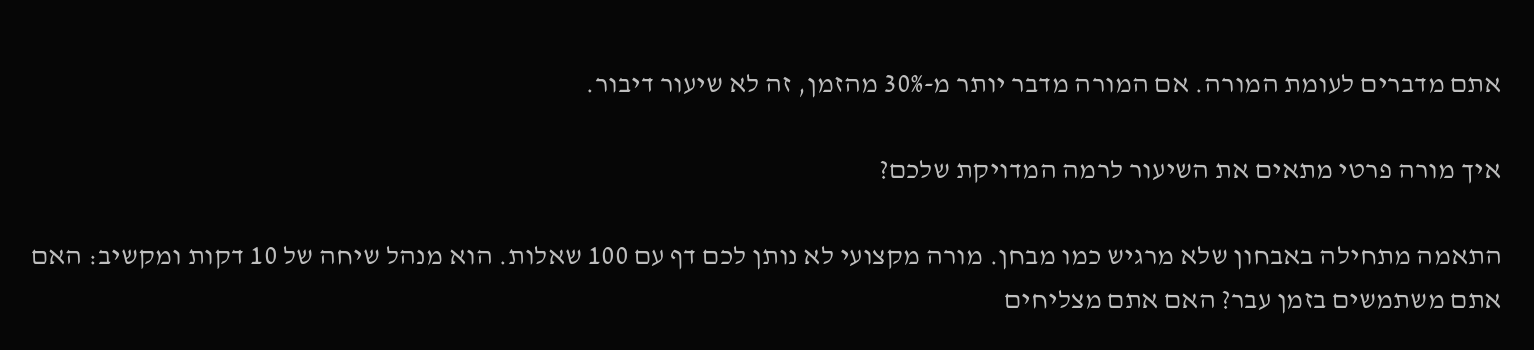אתם מדברים לעומת המורה. אם המורה מדבר יותר מ-30% מהזמן, זה לא שיעור דיבור.

איך מורה פרטי מתאים את השיעור לרמה המדויקת שלכם?

התאמה מתחילה באבחון שלא מרגיש כמו מבחן. מורה מקצועי לא נותן לכם דף עם 100 שאלות. הוא מנהל שיחה של 10 דקות ומקשיב: האם אתם משתמשים בזמן עבר? האם אתם מצליחים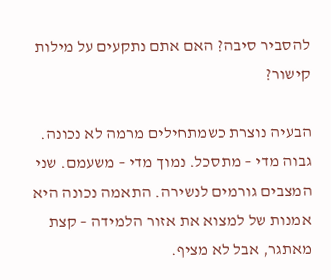להסביר סיבה? האם אתם נתקעים על מילות קישור?

הבעיה נוצרת כשמתחילים מרמה לא נכונה. גבוה מדי – מתסכל. נמוך מדי – משעמם. שני המצבים גורמים לנשירה. התאמה נכונה היא אמנות של למצוא את אזור הלמידה – קצת מאתגר, אבל לא מציף.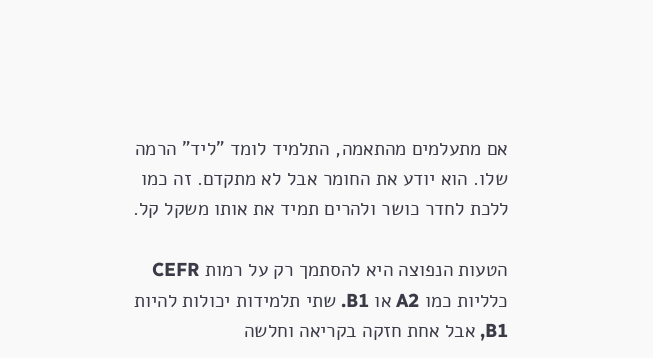אם מתעלמים מהתאמה, התלמיד לומד "ליד" הרמה שלו. הוא יודע את החומר אבל לא מתקדם. זה כמו ללכת לחדר כושר ולהרים תמיד את אותו משקל קל.

הטעות הנפוצה היא להסתמך רק על רמות CEFR כלליות כמו A2 או B1. שתי תלמידות יכולות להיות B1, אבל אחת חזקה בקריאה וחלשה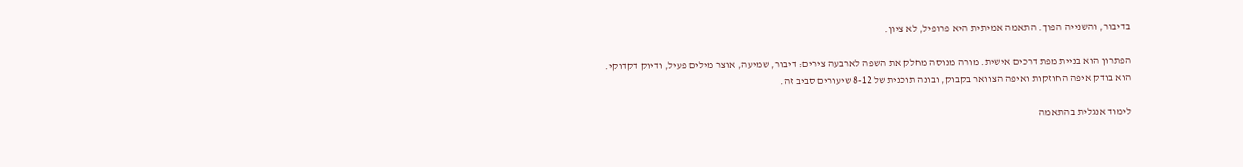בדיבור, והשנייה הפוך. התאמה אמיתית היא פרופיל, לא ציון.

הפתרון הוא בניית מפת דרכים אישית. מורה מנוסה מחלק את השפה לארבעה צירים: דיבור, שמיעה, אוצר מילים פעיל, ודיוק דקדוקי. הוא בודק איפה החוזקות ואיפה הצוואר בקבוק, ובונה תוכנית של 8-12 שיעורים סביב זה.

לימוד אנגלית בהתאמה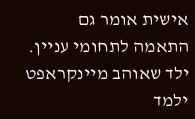אישית אומר גם התאמה לתחומי עניין. ילד שאוהב מיינקראפט ילמד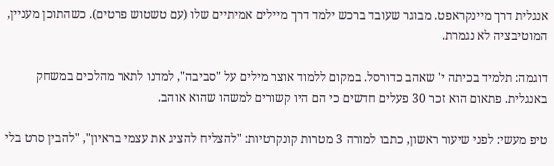אנגלית דרך מיינקראפט. מבוגר שעובד ברכש ילמד דרך מיילים אמיתיים שלו (עם טשטוש פרטים). כשהתוכן מעניין, המוטיבציה לא נגמרת.

דוגמה: תלמיד בכיתה י' שאהב כדורסל. במקום ללמוד אוצר מילים על "סביבה", למדנו לתאר מהלכים במשחק באנגלית. פתאום הוא זכר 30 פעלים חדשים כי הם היו קשורים למשהו שהוא אוהב.

טיפ מעשי: לפני שיעור ראשון, כתבו למורה 3 מטרות קונקרטיות: "להצליח להציג את עצמי בראיון", "להבין סרט בלי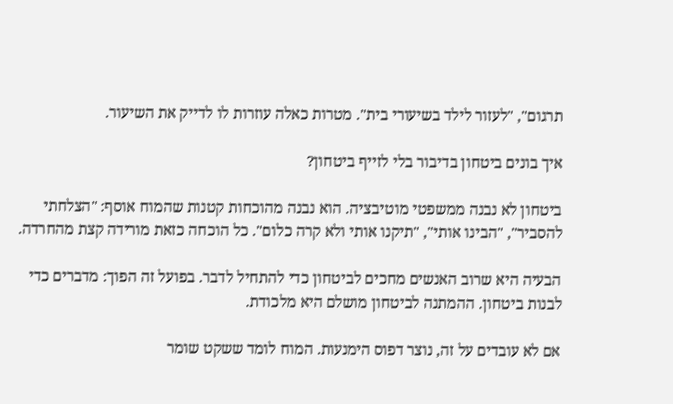תרגום", "לעזור לילד בשיעורי בית". מטרות כאלה עוזרות לו לדייק את השיעור.

איך בונים ביטחון בדיבור בלי לזייף ביטחון?

ביטחון לא נבנה ממשפטי מוטיבציה. הוא נבנה מהוכחות קטנות שהמוח אוסף: "הצלחתי להסביר", "הבינו אותי", "תיקנו אותי ולא קרה כלום". כל הוכחה כזאת מורידה קצת מהחרדה.

הבעיה היא שרוב האנשים מחכים לביטחון כדי להתחיל לדבר. בפועל זה הפוך: מדברים כדי לבנות ביטחון. ההמתנה לביטחון מושלם היא מלכודת.

אם לא עובדים על זה, נוצר דפוס הימנעות. המוח לומד ששקט שומר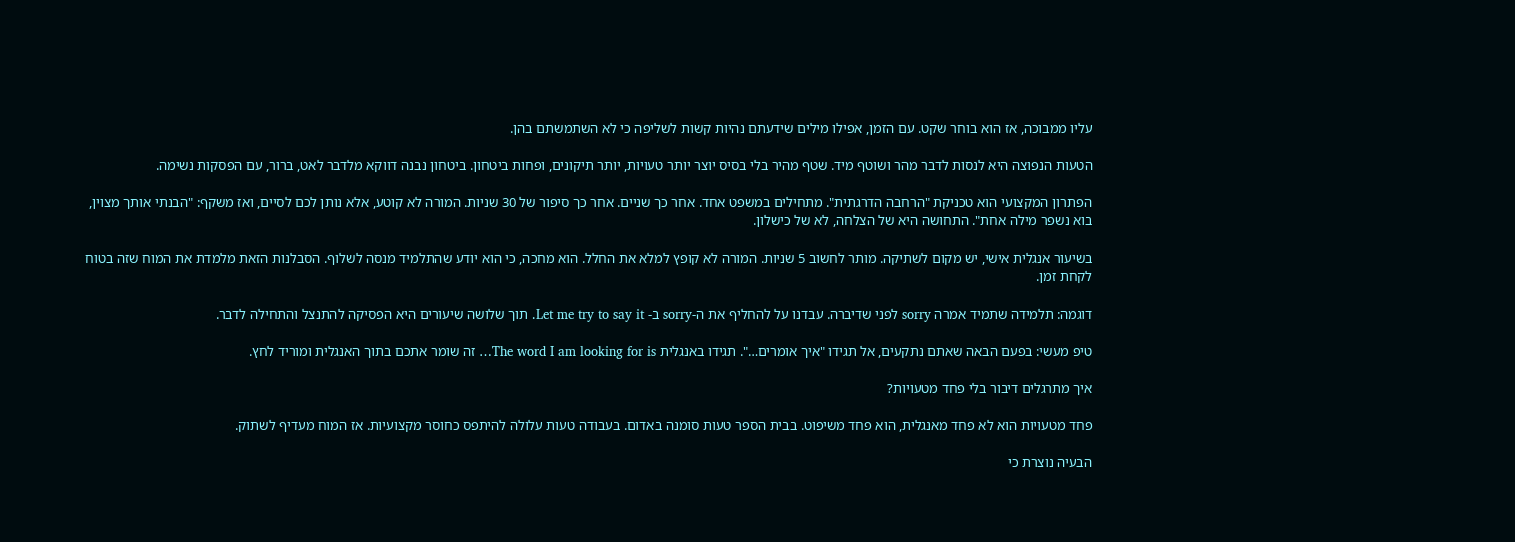עליו ממבוכה, אז הוא בוחר שקט. עם הזמן, אפילו מילים שידעתם נהיות קשות לשליפה כי לא השתמשתם בהן.

הטעות הנפוצה היא לנסות לדבר מהר ושוטף מיד. שטף מהיר בלי בסיס יוצר יותר טעויות, יותר תיקונים, ופחות ביטחון. ביטחון נבנה דווקא מלדבר לאט, ברור, עם הפסקות נשימה.

הפתרון המקצועי הוא טכניקת "הרחבה הדרגתית". מתחילים במשפט אחד. אחר כך שניים. אחר כך סיפור של 30 שניות. המורה לא קוטע, אלא נותן לכם לסיים, ואז משקף: "הבנתי אותך מצוין, בוא נשפר מילה אחת". התחושה היא של הצלחה, לא של כישלון.

בשיעור אנגלית אישי, יש מקום לשתיקה. מותר לחשוב 5 שניות. המורה לא קופץ למלא את החלל. הוא מחכה, כי הוא יודע שהתלמיד מנסה לשלוף. הסבלנות הזאת מלמדת את המוח שזה בטוח לקחת זמן.

דוגמה: תלמידה שתמיד אמרה sorry לפני שדיברה. עבדנו על להחליף את ה-sorry ב- Let me try to say it. תוך שלושה שיעורים היא הפסיקה להתנצל והתחילה לדבר.

טיפ מעשי: בפעם הבאה שאתם נתקעים, אל תגידו "איך אומרים…". תגידו באנגלית The word I am looking for is… זה שומר אתכם בתוך האנגלית ומוריד לחץ.

איך מתרגלים דיבור בלי פחד מטעויות?

פחד מטעויות הוא לא פחד מאנגלית, הוא פחד משיפוט. בבית הספר טעות סומנה באדום. בעבודה טעות עלולה להיתפס כחוסר מקצועיות. אז המוח מעדיף לשתוק.

הבעיה נוצרת כי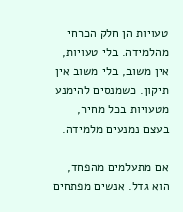טעויות הן חלק הכרחי מהלמידה. בלי טעויות, אין משוב, בלי משוב אין תיקון. כשמנסים להימנע מטעויות בכל מחיר, בעצם נמנעים מלמידה.

אם מתעלמים מהפחד, הוא גדל. אנשים מפתחים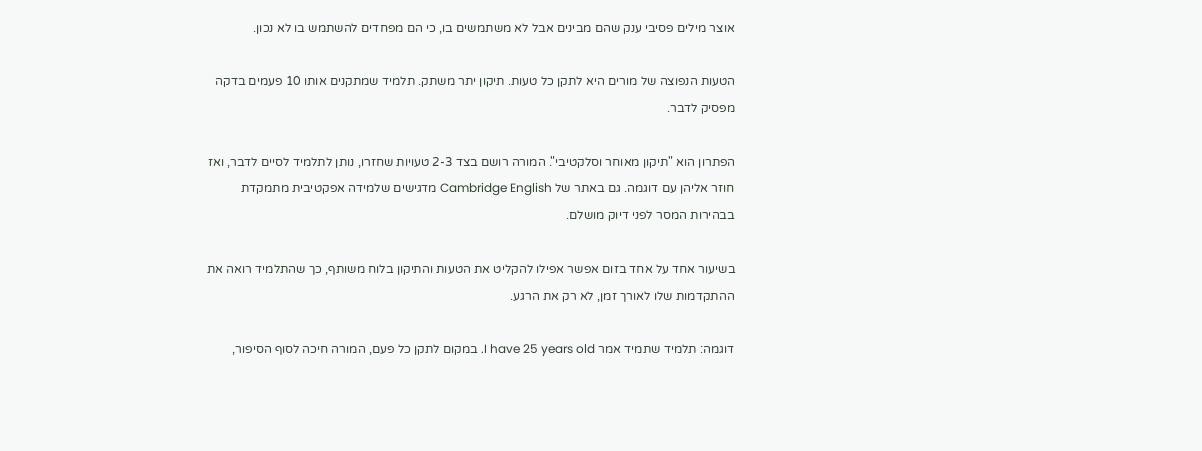אוצר מילים פסיבי ענק שהם מבינים אבל לא משתמשים בו, כי הם מפחדים להשתמש בו לא נכון.

הטעות הנפוצה של מורים היא לתקן כל טעות. תיקון יתר משתק. תלמיד שמתקנים אותו 10 פעמים בדקה מפסיק לדבר.

הפתרון הוא "תיקון מאוחר וסלקטיבי". המורה רושם בצד 2-3 טעויות שחזרו, נותן לתלמיד לסיים לדבר, ואז חוזר אליהן עם דוגמה. גם באתר של Cambridge English מדגישים שלמידה אפקטיבית מתמקדת בבהירות המסר לפני דיוק מושלם.

בשיעור אחד על אחד בזום אפשר אפילו להקליט את הטעות והתיקון בלוח משותף, כך שהתלמיד רואה את ההתקדמות שלו לאורך זמן, לא רק את הרגע.

דוגמה: תלמיד שתמיד אמר I have 25 years old. במקום לתקן כל פעם, המורה חיכה לסוף הסיפור,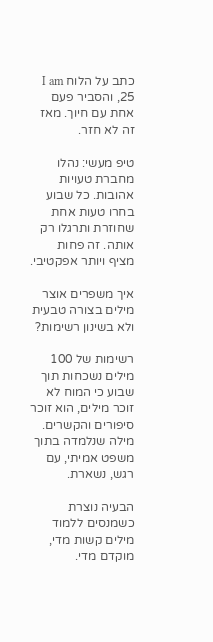כתב על הלוח I am 25, והסביר פעם אחת עם חיוך. מאז זה לא חזר.

טיפ מעשי: נהלו מחברת טעויות אהובות. כל שבוע בחרו טעות אחת שחוזרת ותרגלו רק אותה. זה פחות מציף ויותר אפקטיבי.

איך משפרים אוצר מילים בצורה טבעית ולא בשינון רשימות?

רשימות של 100 מילים נשכחות תוך שבוע כי המוח לא זוכר מילים, הוא זוכר סיפורים והקשרים. מילה שנלמדה בתוך משפט אמיתי, עם רגש, נשארת.

הבעיה נוצרת כשמנסים ללמוד מילים קשות מדי, מוקדם מדי.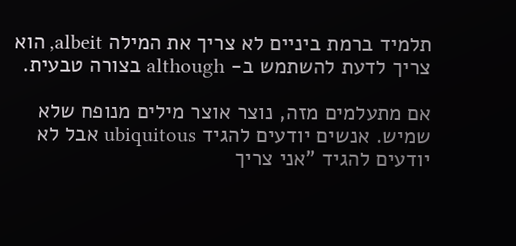תלמיד ברמת ביניים לא צריך את המילה albeit, הוא צריך לדעת להשתמש ב- although בצורה טבעית.

אם מתעלמים מזה, נוצר אוצר מילים מנופח שלא שמיש. אנשים יודעים להגיד ubiquitous אבל לא יודעים להגיד "אני צריך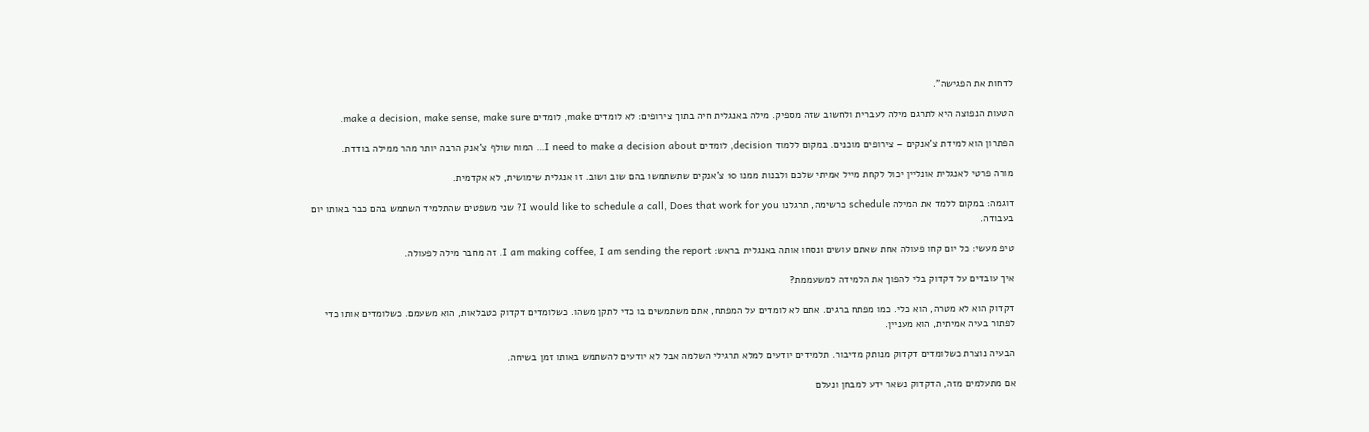לדחות את הפגישה".

הטעות הנפוצה היא לתרגם מילה לעברית ולחשוב שזה מספיק. מילה באנגלית חיה בתוך צירופים: לא לומדים make, לומדים make a decision, make sense, make sure.

הפתרון הוא למידת צ'אנקים – צירופים מוכנים. במקום ללמוד decision, לומדים I need to make a decision about… המוח שולף צ'אנק הרבה יותר מהר ממילה בודדת.

מורה פרטי לאנגלית אונליין יכול לקחת מייל אמיתי שלכם ולבנות ממנו 10 צ'אנקים שתשתמשו בהם שוב ושוב. זו אנגלית שימושית, לא אקדמית.

דוגמה: במקום ללמד את המילה schedule כרשימה, תרגלנו I would like to schedule a call, Does that work for you? שני משפטים שהתלמיד השתמש בהם כבר באותו יום בעבודה.

טיפ מעשי: כל יום קחו פעולה אחת שאתם עושים ונסחו אותה באנגלית בראש: I am making coffee, I am sending the report. זה מחבר מילה לפעולה.

איך עובדים על דקדוק בלי להפוך את הלמידה למשעממת?

דקדוק הוא לא מטרה, הוא כלי. כמו מפתח ברגים. אתם לא לומדים על המפתח, אתם משתמשים בו כדי לתקן משהו. כשלומדים דקדוק כטבלאות, הוא משעמם. כשלומדים אותו כדי לפתור בעיה אמיתית, הוא מעניין.

הבעיה נוצרת כשלומדים דקדוק מנותק מדיבור. תלמידים יודעים למלא תרגילי השלמה אבל לא יודעים להשתמש באותו זמן בשיחה.

אם מתעלמים מזה, הדקדוק נשאר ידע למבחן ונעלם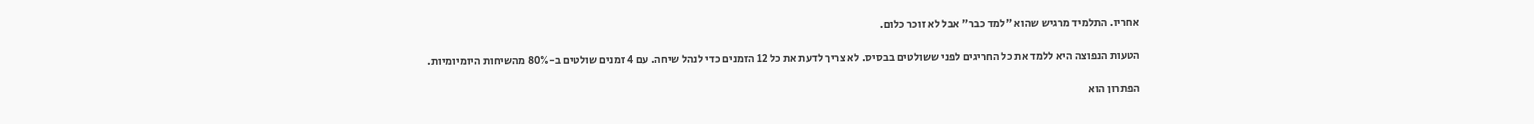אחריו. התלמיד מרגיש שהוא "למד כבר" אבל לא זוכר כלום.

הטעות הנפוצה היא ללמד את כל החריגים לפני ששולטים בבסיס. לא צריך לדעת את כל 12 הזמנים כדי לנהל שיחה. עם 4 זמנים שולטים ב-80% מהשיחות היומיומיות.

הפתרון הוא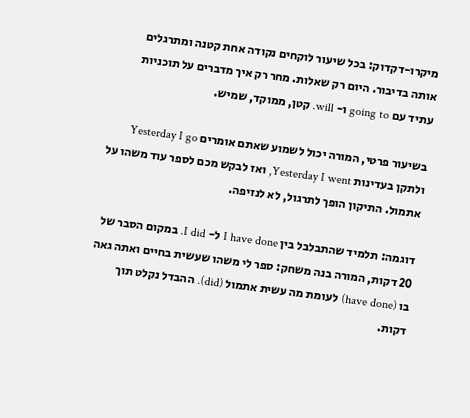מיקרו-דקדוק: בכל שיעור לוקחים נקודה אחת קטנה ומתרגלים אותה בדיבור. היום רק שאלות. מחר רק איך מדברים על תוכניות עתיד עם going to ו- will. קטן, ממוקד, שמיש.

בשיעור פרטי, המורה יכול לשמוע שאתם אומרים Yesterday I go ולתקן בעדינות Yesterday I went, ואז לבקש מכם לספר עוד משהו על אתמול. התיקון הופך לתרגול, לא לנזיפה.

דוגמה: תלמיד שהתבלבל בין I have done ל- I did. במקום הסבר של 20 דקות, המורה בנה משחק: ספר לי משהו שעשית בחיים ואתה גאה בו (have done) לעומת מה עשית אתמול (did). ההבדל נקלט תוך דקות.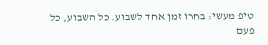טיפ מעשי: בחרו זמן אחד לשבוע. כל השבוע, כל פעם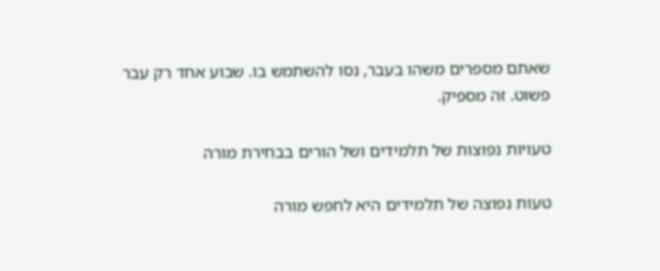שאתם מספרים משהו בעבר, נסו להשתמש בו. שבוע אחד רק עבר פשוט. זה מספיק.

טעויות נפוצות של תלמידים ושל הורים בבחירת מורה

טעות נפוצה של תלמידים היא לחפש מורה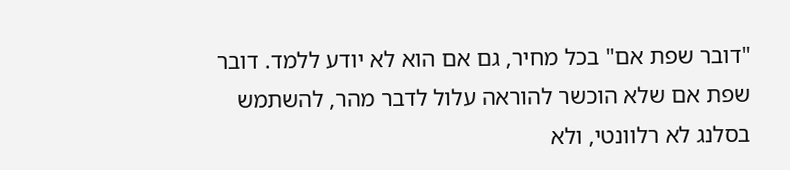"דובר שפת אם" בכל מחיר, גם אם הוא לא יודע ללמד. דובר שפת אם שלא הוכשר להוראה עלול לדבר מהר, להשתמש בסלנג לא רלוונטי, ולא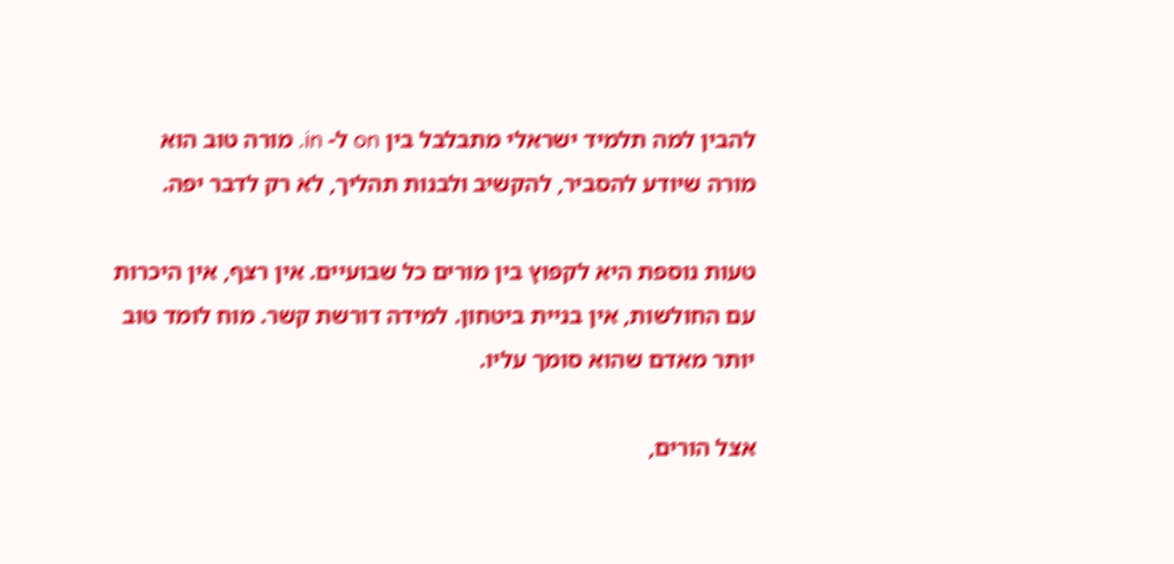להבין למה תלמיד ישראלי מתבלבל בין on ל- in. מורה טוב הוא מורה שיודע להסביר, להקשיב ולבנות תהליך, לא רק לדבר יפה.

טעות נוספת היא לקפוץ בין מורים כל שבועיים. אין רצף, אין היכרות עם החולשות, אין בניית ביטחון. למידה דורשת קשר. מוח לומד טוב יותר מאדם שהוא סומך עליו.

אצל הורים,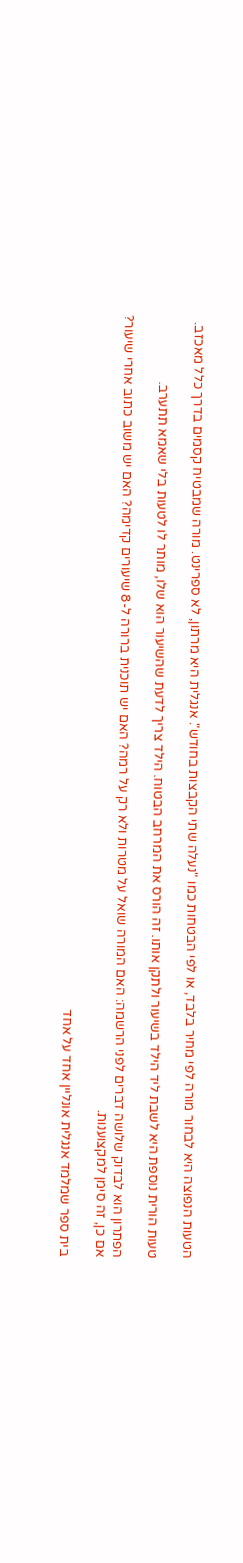הטעות הנפוצה היא לבחור מורה לפי מחיר בלבד, או לפי הבטחות כמו "נעלה שתי הקבצות בחודש". אנגלית היא מרתון, לא ספרינט. מורה שמבטיח קסמים בדרך כלל מאכזב.

טעות הורית נוספת היא לשבת ליד הילד בשיעור ולתקן אותו. זה הורס את המרחב הבטוח. הילד צריך לדעת שהשיעור הוא שלו, מותר לו לטעות בלי שאמא תתערב.

הפתרון הוא לבדוק שלושה דברים לפני הרשמה: האם המורה שואל על מטרות ולא רק על רמה? האם יש תוכנית ברורה ל-8 שיעורים קדימה? האם יש משוב כתוב אחרי שיעור? אם כן, זה סימן למקצוענות.

בית ספר שמלמד אנגלית אונליין אחד על אחד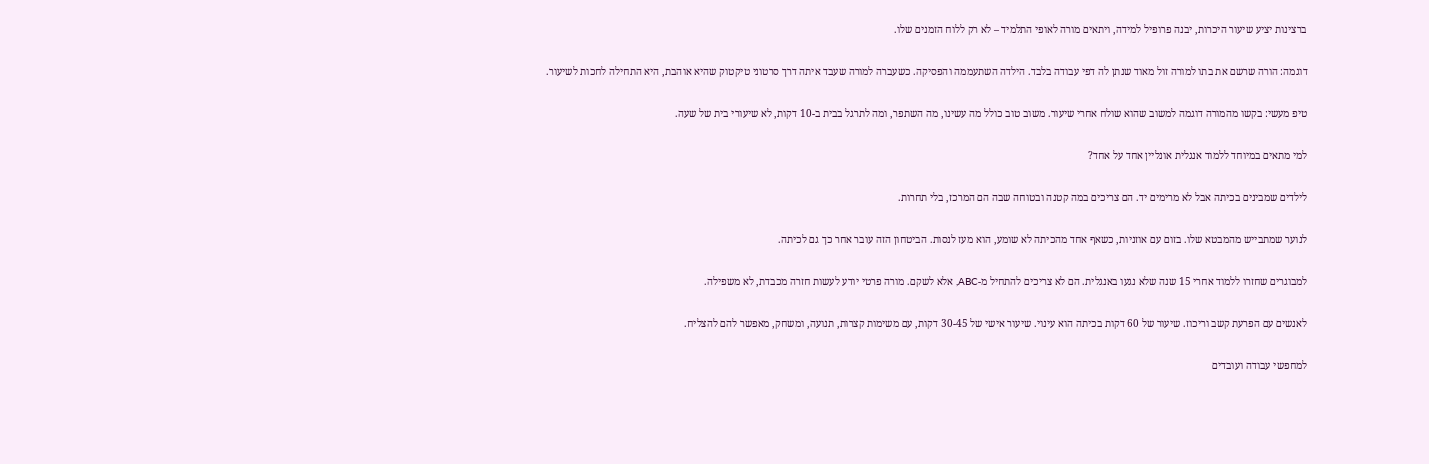ברצינות יציע שיעור היכרות, יבנה פרופיל למידה, ויתאים מורה לאופי התלמיד – לא רק ללוח הזמנים שלו.

דוגמה: הורה שרשם את בתו למורה זול מאוד שנתן לה דפי עבודה בלבד. הילדה השתעממה והפסיקה. כשעברה למורה שעבד איתה דרך סרטוני טיקטוק שהיא אוהבת, היא התחילה לחכות לשיעור.

טיפ מעשי: בקשו מהמורה דוגמה למשוב שהוא שולח אחרי שיעור. משוב טוב כולל מה עשינו, מה השתפר, ומה לתרגל בבית ב-10 דקות, לא שיעורי בית של שעה.

למי מתאים במיוחד ללמוד אנגלית אונליין אחד על אחד?

לילדים שמבינים בכיתה אבל לא מרימים יד. הם צריכים במה קטנה ובטוחה שבה הם המרכז, בלי תחרות.

לנוער שמתבייש מהמבטא שלו. בזום עם אוזניות, כשאף אחד מהכיתה לא שומע, הוא מעז לנסות. הביטחון הזה עובר אחר כך גם לכיתה.

למבוגרים שחזרו ללמוד אחרי 15 שנה שלא נגעו באנגלית. הם לא צריכים להתחיל מ-ABC, אלא לשקם. מורה פרטי יודע לעשות חזרה מכבדת, לא משפילה.

לאנשים עם הפרעת קשב וריכוז. שיעור של 60 דקות בכיתה הוא עינוי. שיעור אישי של 30-45 דקות, עם משימות קצרות, תנועה, ומשחק, מאפשר להם להצליח.

למחפשי עבודה ועובדים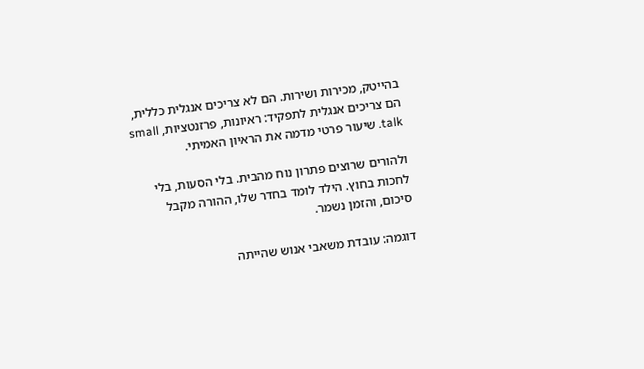בהייטק, מכירות ושירות. הם לא צריכים אנגלית כללית, הם צריכים אנגלית לתפקיד: ראיונות, פרזנטציות, small talk. שיעור פרטי מדמה את הראיון האמיתי.

ולהורים שרוצים פתרון נוח מהבית. בלי הסעות, בלי לחכות בחוץ. הילד לומד בחדר שלו, ההורה מקבל סיכום, והזמן נשמר.

דוגמה: עובדת משאבי אנוש שהייתה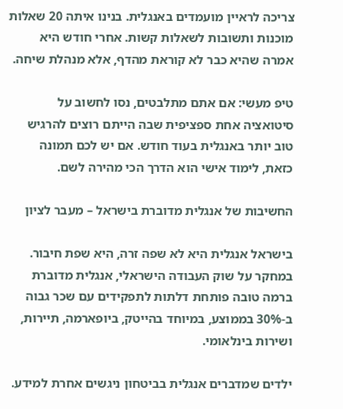צריכה לראיין מועמדים באנגלית. בנינו איתה 20 שאלות מוכנות ותשובות לשאלות קשות. אחרי חודש היא אמרה שהיא כבר לא קוראת מהדף, אלא מנהלת שיחה.

טיפ מעשי: אם אתם מתלבטים, נסו לחשוב על סיטואציה אחת ספציפית שבה הייתם רוצים להרגיש טוב יותר באנגלית בעוד חודש. אם יש לכם תמונה כזאת, לימוד אישי הוא הדרך הכי מהירה לשם.

החשיבות של אנגלית מדוברת בישראל – מעבר לציון

בישראל אנגלית היא לא שפה זרה, היא שפת חיבור. במחקר על שוק העבודה הישראלי, אנגלית מדוברת ברמה טובה פותחת דלתות לתפקידים עם שכר גבוה ב-30% בממוצע, במיוחד בהייטק, ביופארמה, תיירות, ושירות בינלאומי.

ילדים שמדברים אנגלית בביטחון ניגשים אחרת למידע.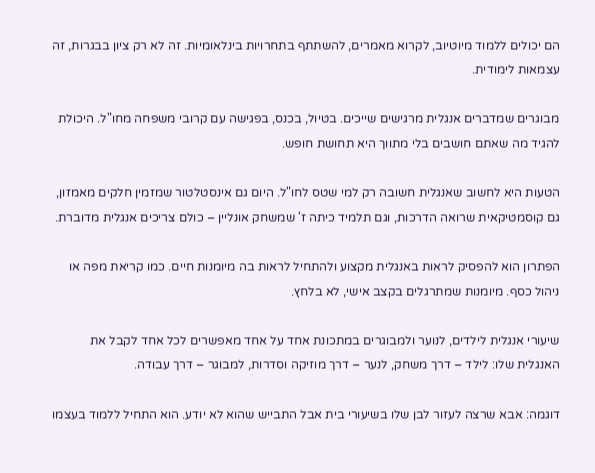הם יכולים ללמוד מיוטיוב, לקרוא מאמרים, להשתתף בתחרויות בינלאומיות. זה לא רק ציון בבגרות, זה עצמאות לימודית.

מבוגרים שמדברים אנגלית מרגישים שייכים. בטיול, בכנס, בפגישה עם קרובי משפחה מחו"ל. היכולת להגיד מה שאתם חושבים בלי מתווך היא תחושת חופש.

הטעות היא לחשוב שאנגלית חשובה רק למי שטס לחו"ל. היום גם אינסטלטור שמזמין חלקים מאמזון, גם קוסמטיקאית שרואה הדרכות, וגם תלמיד כיתה ז' שמשחק אונליין – כולם צריכים אנגלית מדוברת.

הפתרון הוא להפסיק לראות באנגלית מקצוע ולהתחיל לראות בה מיומנות חיים. כמו קריאת מפה או ניהול כסף. מיומנות שמתרגלים בקצב אישי, לא בלחץ.

שיעורי אנגלית לילדים, לנוער ולמבוגרים במתכונת אחד על אחד מאפשרים לכל אחד לקבל את האנגלית שלו: לילד – דרך משחק, לנער – דרך מוזיקה וסדרות, למבוגר – דרך עבודה.

דוגמה: אבא שרצה לעזור לבן שלו בשיעורי בית אבל התבייש שהוא לא יודע. הוא התחיל ללמוד בעצמו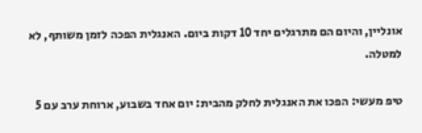אונליין, והיום הם מתרגלים יחד 10 דקות ביום. האנגלית הפכה לזמן משותף, לא למטלה.

טיפ מעשי: הפכו את האנגלית לחלק מהבית: יום אחד בשבוע, ארוחת ערב עם 5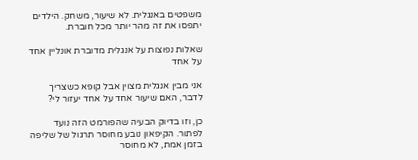משפטים באנגלית. לא שיעור, משחק. הילדים יתפסו את זה מהר יותר מכל חוברת.

שאלות נפוצות על אנגלית מדוברת אונליין אחד על אחד

אני מבין אנגלית מצוין אבל קופא כשצריך לדבר, האם שיעור אחד על אחד יעזור לי?

כן, וזו בדיוק הבעיה שהפורמט הזה נועד לפתור. הקיפאון נובע מחוסר תרגול של שליפה בזמן אמת, לא מחוסר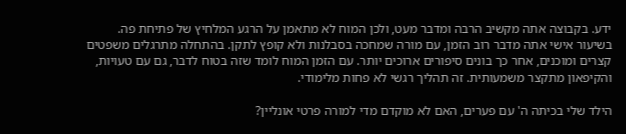ידע. בקבוצה אתה מקשיב הרבה ומדבר מעט, ולכן המוח לא מתאמן על הרגע המלחיץ של פתיחת פה. בשיעור אישי אתה מדבר רוב הזמן, עם מורה שמחכה בסבלנות ולא קופץ לתקן. בהתחלה מתרגלים משפטים קצרים ומוכנים, אחר כך בונים סיפורים ארוכים יותר. עם הזמן המוח לומד שזה בטוח לדבר, גם עם טעויות, והקיפאון מתקצר משמעותית. זה תהליך רגשי לא פחות מלימודי.

הילד שלי בכיתה ה' עם פערים, האם לא מוקדם מדי למורה פרטי אונליין?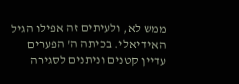ממש לא, ולעיתים זה אפילו הגיל האידיאלי. בכיתה ה' הפערים עדיין קטנים וניתנים לסגירה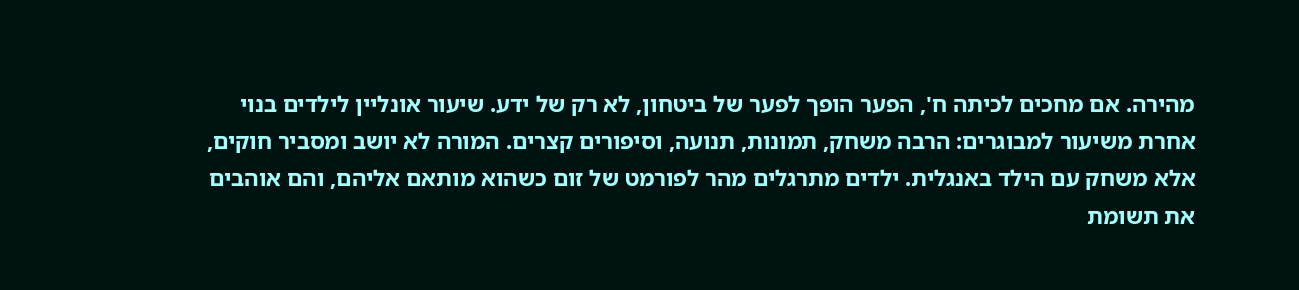מהירה. אם מחכים לכיתה ח', הפער הופך לפער של ביטחון, לא רק של ידע. שיעור אונליין לילדים בנוי אחרת משיעור למבוגרים: הרבה משחק, תמונות, תנועה, וסיפורים קצרים. המורה לא יושב ומסביר חוקים, אלא משחק עם הילד באנגלית. ילדים מתרגלים מהר לפורמט של זום כשהוא מותאם אליהם, והם אוהבים את תשומת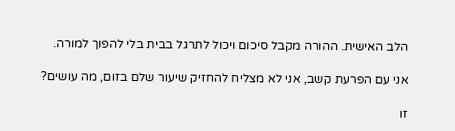הלב האישית. ההורה מקבל סיכום ויכול לתרגל בבית בלי להפוך למורה.

אני עם הפרעת קשב, אני לא מצליח להחזיק שיעור שלם בזום, מה עושים?

זו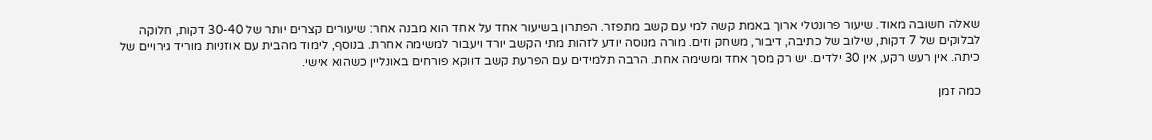שאלה חשובה מאוד. שיעור פרונטלי ארוך באמת קשה למי עם קשב מתפזר. הפתרון בשיעור אחד על אחד הוא מבנה אחר: שיעורים קצרים יותר של 30-40 דקות, חלוקה לבלוקים של 7 דקות, שילוב של כתיבה, דיבור, משחק וזים. מורה מנוסה יודע לזהות מתי הקשב יורד ויעבור למשימה אחרת. בנוסף, לימוד מהבית עם אוזניות מוריד גירויים של כיתה. אין רעש רקע, אין 30 ילדים. יש רק מסך אחד ומשימה אחת. הרבה תלמידים עם הפרעת קשב דווקא פורחים באונליין כשהוא אישי.

כמה זמן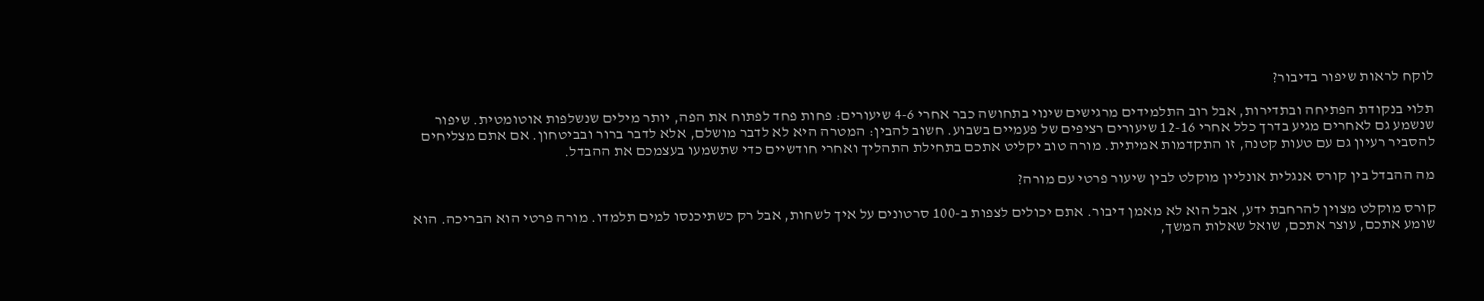לוקח לראות שיפור בדיבור?

תלוי בנקודת הפתיחה ובתדירות, אבל רוב התלמידים מרגישים שינוי בתחושה כבר אחרי 4-6 שיעורים: פחות פחד לפתוח את הפה, יותר מילים שנשלפות אוטומטית. שיפור שנשמע גם לאחרים מגיע בדרך כלל אחרי 12-16 שיעורים רציפים של פעמיים בשבוע. חשוב להבין: המטרה היא לא לדבר מושלם, אלא לדבר ברור ובביטחון. אם אתם מצליחים להסביר רעיון גם עם טעות קטנה, זו התקדמות אמיתית. מורה טוב יקליט אתכם בתחילת התהליך ואחרי חודשיים כדי שתשמעו בעצמכם את ההבדל.

מה ההבדל בין קורס אנגלית אונליין מוקלט לבין שיעור פרטי עם מורה?

קורס מוקלט מצוין להרחבת ידע, אבל הוא לא מאמן דיבור. אתם יכולים לצפות ב-100 סרטונים על איך לשחות, אבל רק כשתיכנסו למים תלמדו. מורה פרטי הוא הבריכה. הוא שומע אתכם, עוצר אתכם, שואל שאלות המשך,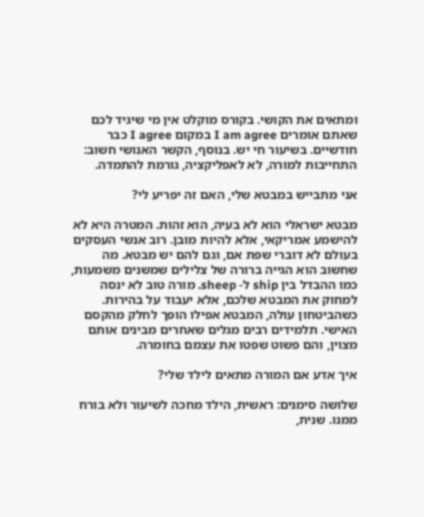ומתאים את הקושי. בקורס מוקלט אין מי שיגיד לכם שאתם אומרים I am agree במקום I agree כבר חודשיים. בשיעור חי יש. בנוסף, הקשר האנושי חשוב: התחייבות למורה, לא לאפליקציה, גורמת להתמדה.

אני מתבייש במבטא שלי, האם זה יפריע לי?

מבטא ישראלי הוא לא בעיה, הוא זהות. המטרה היא לא להישמע אמריקאי, אלא להיות מובן. רוב אנשי העסקים בעולם לא דוברי שפת אם, וגם להם יש מבטא. מה שחשוב הוא הגייה ברורה של צלילים שמשנים משמעות, כמו ההבדל בין ship ל- sheep. מורה טוב לא ינסה למחוק את המבטא שלכם, אלא יעבוד על בהירות. כשהביטחון עולה, המבטא אפילו הופך לחלק מהקסם האישי. תלמידים רבים מגלים שאחרים מבינים אותם מצוין, והם פשוט שפטו את עצמם בחומרה.

איך אדע אם המורה מתאים לילד שלי?

שלושה סימנים: ראשית, הילד מחכה לשיעור ולא בורח ממנו. שנית,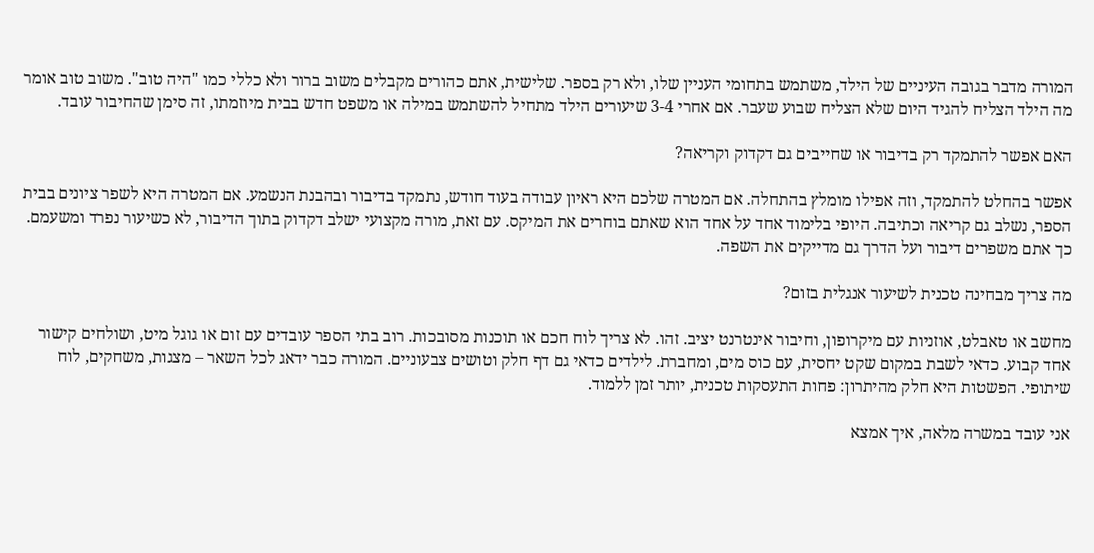המורה מדבר בגובה העיניים של הילד, משתמש בתחומי העניין שלו, ולא רק בספר. שלישית, אתם כהורים מקבלים משוב ברור ולא כללי כמו "היה טוב". משוב טוב אומר מה הילד הצליח להגיד היום שלא הצליח שבוע שעבר. אם אחרי 3-4 שיעורים הילד מתחיל להשתמש במילה או משפט חדש בבית מיוזמתו, זה סימן שהחיבור עובד.

האם אפשר להתמקד רק בדיבור או שחייבים גם דקדוק וקריאה?

אפשר בהחלט להתמקד, וזה אפילו מומלץ בהתחלה. אם המטרה שלכם היא ראיון עבודה בעוד חודש, נתמקד בדיבור ובהבנת הנשמע. אם המטרה היא לשפר ציונים בבית הספר, נשלב גם קריאה וכתיבה. היופי בלימוד אחד על אחד הוא שאתם בוחרים את המיקס. עם זאת, מורה מקצועי ישלב דקדוק בתוך הדיבור, לא כשיעור נפרד ומשעמם. כך אתם משפרים דיבור ועל הדרך גם מדייקים את השפה.

מה צריך מבחינה טכנית לשיעור אנגלית בזום?

מחשב או טאבלט, אוזניות עם מיקרופון, וחיבור אינטרנט יציב. זהו. לא צריך לוח חכם או תוכנות מסובכות. רוב בתי הספר עובדים עם זום או גוגל מיט, ושולחים קישור אחד קבוע. כדאי לשבת במקום שקט יחסית, עם כוס מים, ומחברת. לילדים כדאי גם דף חלק וטושים צבעוניים. המורה כבר ידאג לכל השאר – מצגות, משחקים, לוח שיתופי. הפשטות היא חלק מהיתרון: פחות התעסקות טכנית, יותר זמן ללמוד.

אני עובד במשרה מלאה, איך אמצא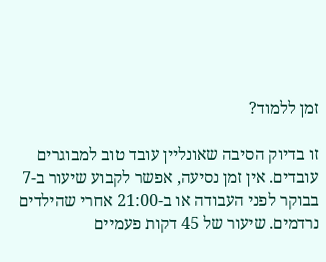זמן ללמוד?

זו בדיוק הסיבה שאונליין עובד טוב למבוגרים עובדים. אין זמן נסיעה, אפשר לקבוע שיעור ב-7 בבוקר לפני העבודה או ב-21:00 אחרי שהילדים נרדמים. שיעור של 45 דקות פעמיים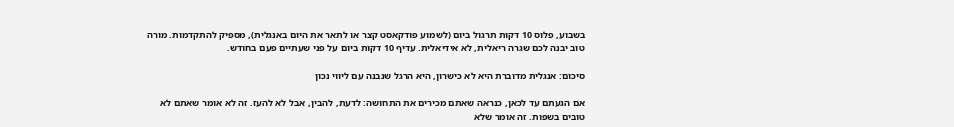בשבוע, פלוס 10 דקות תרגול ביום (לשמוע פודקאסט קצר או לתאר את היום באנגלית), מספיק להתקדמות. מורה טוב יבנה לכם שגרה ריאלית, לא אידיאלית. עדיף 10 דקות ביום על פני שעתיים פעם בחודש.

סיכום: אנגלית מדוברת היא לא כישרון, היא הרגל שנבנה עם ליווי נכון

אם הגעתם עד לכאן, כנראה שאתם מכירים את התחושה: לדעת, להבין, אבל לא להעז. זה לא אומר שאתם לא טובים בשפות. זה אומר שלא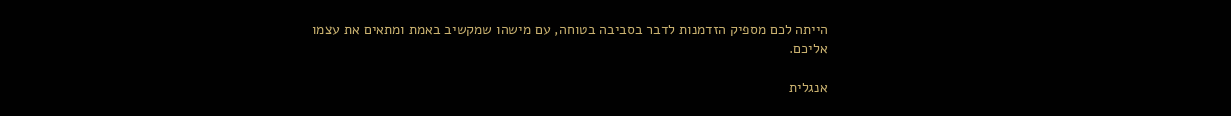הייתה לכם מספיק הזדמנות לדבר בסביבה בטוחה, עם מישהו שמקשיב באמת ומתאים את עצמו אליכם.

אנגלית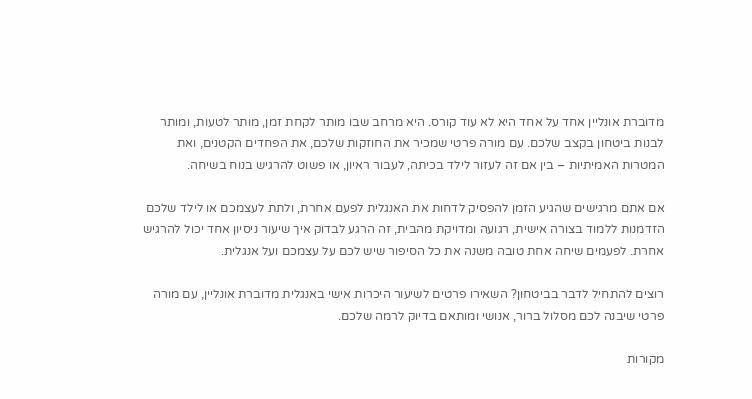מדוברת אונליין אחד על אחד היא לא עוד קורס. היא מרחב שבו מותר לקחת זמן, מותר לטעות, ומותר לבנות ביטחון בקצב שלכם. עם מורה פרטי שמכיר את החוזקות שלכם, את הפחדים הקטנים, ואת המטרות האמיתיות – בין אם זה לעזור לילד בכיתה, לעבור ראיון, או פשוט להרגיש בנוח בשיחה.

אם אתם מרגישים שהגיע הזמן להפסיק לדחות את האנגלית לפעם אחרת, ולתת לעצמכם או לילד שלכם הזדמנות ללמוד בצורה אישית, רגועה ומדויקת מהבית, זה הרגע לבדוק איך שיעור ניסיון אחד יכול להרגיש אחרת. לפעמים שיחה אחת טובה משנה את כל הסיפור שיש לכם על עצמכם ועל אנגלית.

רוצים להתחיל לדבר בביטחון? השאירו פרטים לשיעור היכרות אישי באנגלית מדוברת אונליין, עם מורה פרטי שיבנה לכם מסלול ברור, אנושי ומותאם בדיוק לרמה שלכם.

מקורות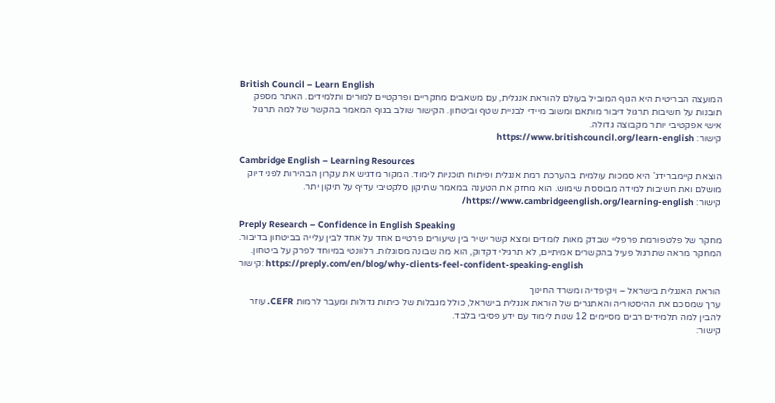British Council – Learn English
המועצה הבריטית היא הגוף המוביל בעולם להוראת אנגלית, עם משאבים מחקריים ופרקטיים למורים ותלמידים. האתר מספק תובנות על חשיבות תרגול דיבור מותאם ומשוב מיידי לבניית שטף וביטחון. הקישור שולב בגוף המאמר בהקשר של למה תרגול אישי אפקטיבי יותר מקבוצה גדולה.
קישור: https://www.britishcouncil.org/learn-english

Cambridge English – Learning Resources
הוצאת קיימברידג' היא סמכות עולמית בהערכת רמת אנגלית ופיתוח תוכניות לימוד. המקור מדגיש את עקרון הבהירות לפני דיוק מושלם ואת חשיבות למידה מבוססת שימוש. הוא מחזק את הטענה במאמר שתיקון סלקטיבי עדיף על תיקון יתר.
קישור: https://www.cambridgeenglish.org/learning-english/

Preply Research – Confidence in English Speaking
מחקר של פלטפורמת פרפליי שבדק מאות לומדים ומצא קשר ישיר בין שיעורים פרטיים אחד על אחד לבין עלייה בביטחון בדיבור. המחקר מראה שתרגול פעיל בהקשרים אמיתיים, לא תרגילי דקדוק, הוא מה שבונה מסוגלות. רלוונטי במיוחד לפרק על ביטחון.
קישור: https://preply.com/en/blog/why-clients-feel-confident-speaking-english

הוראת האנגלית בישראל – ויקיפדיה ומשרד החינוך
ערך שמסכם את ההיסטוריה והאתגרים של הוראת אנגלית בישראל, כולל מגבלות של כיתות גדולות ומעבר לרמות CEFR. עוזר להבין למה תלמידים רבים מסיימים 12 שנות לימוד עם ידע פסיבי בלבד.
קישור: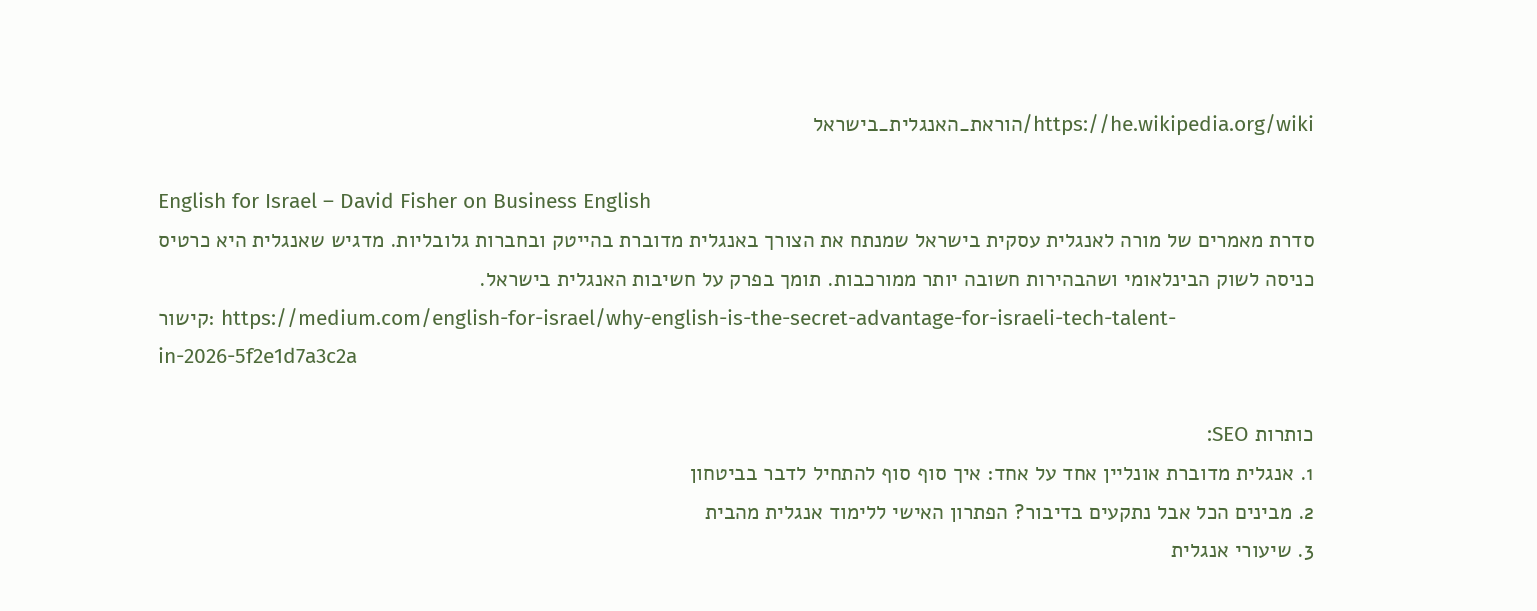https://he.wikipedia.org/wiki/הוראת_האנגלית_בישראל

English for Israel – David Fisher on Business English
סדרת מאמרים של מורה לאנגלית עסקית בישראל שמנתח את הצורך באנגלית מדוברת בהייטק ובחברות גלובליות. מדגיש שאנגלית היא כרטיס כניסה לשוק הבינלאומי ושהבהירות חשובה יותר ממורכבות. תומך בפרק על חשיבות האנגלית בישראל.
קישור: https://medium.com/english-for-israel/why-english-is-the-secret-advantage-for-israeli-tech-talent-in-2026-5f2e1d7a3c2a

כותרות SEO:
1. אנגלית מדוברת אונליין אחד על אחד: איך סוף סוף להתחיל לדבר בביטחון
2. מבינים הכל אבל נתקעים בדיבור? הפתרון האישי ללימוד אנגלית מהבית
3. שיעורי אנגלית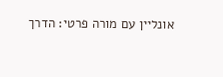אונליין עם מורה פרטי: הדרך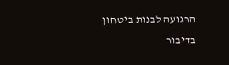הרגועה לבנות ביטחון בדיבור